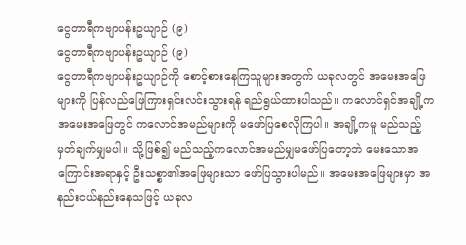ငွေတာရီကဗျာပန်းဥယျာဉ် (၉)
ငွေတာရီကဗျာပန်းဥယျာဉ် (၉)
ငွေတာရီကဗျာပန်းဥယျာဉ်ကို စောင့်စားနေကြသူများအတွက် ယခုလတွင် အမေးအဖြေများကို ပြန်လည်ဖြေကြားရှင်းလင်းသွားရန် ရည်ရွယ်ထားပါသည်။ ကလောင်ရှင်အချို့က အမေးအဖြေတွင် ကလောင်အမည်များကို မဖော်ပြစေလိုကြပါ။ အချို့ကမူ မည်သည့်မှတ်ချက်မျှမပါ။ သို့ဖြစ်၍ မည်သည့်ကလောင်အမည်မျှမဖော်ပြတော့ဘဲ မေးသောအကြောင်းအရာနှင့် ဦးသစ္စာ၏အဖြေများသာ ဖော်ပြသွားပါမည်။ အမေးအဖြေများမှာ အနည်းငယ်နည်းနေသဖြင့် ယခုလ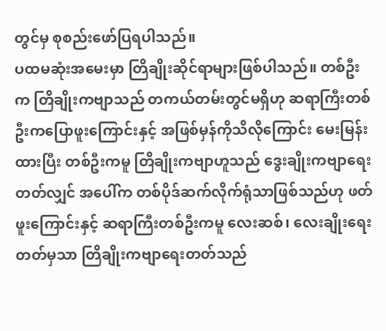တွင်မှ စုစည်းဖော်ပြရပါသည်။
ပထမဆုံးအမေးမှာ တြိချိုးဆိုင်ရာများဖြစ်ပါသည်။ တစ်ဦးက တြိချိုးကဗျာသည် တကယ်တမ်းတွင်မရှိဟု ဆရာကြီးတစ်ဦးကပြောဖူးကြောင်းနှင့် အဖြစ်မှန်ကိုသိလိုကြောင်း မေးမြန်းထားပြီး တစ်ဦးကမူ တြိချိုးကဗျာဟူသည် ဒွေးချိုးကဗျာရေးတတ်လျှင် အပေါ်က တစ်ပိုဒ်ဆက်လိုက်ရုံသာဖြစ်သည်ဟု ဖတ်ဖူးကြောင်းနှင့် ဆရာကြီးတစ်ဦးကမူ လေးဆစ်၊ လေးချိုးရေးတတ်မှသာ တြိချိုးကဗျာရေးတတ်သည်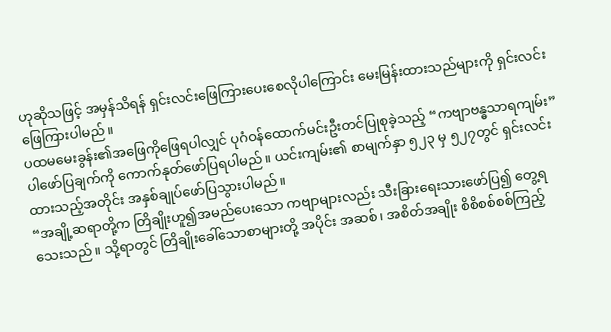ဟုဆိုသဖြင့် အမှန်သိရန် ရှင်းလင်းဖြေကြားပေးစေလိုပါကြောင်း မေးမြန်းထားသည်များကို ရှင်းလင်းဖြေကြားပါမည်။
ပထမမေးခွန်း၏အဖြေကိုဖြေရပါလျှင် ပုဂံဝန်ထောက်မင်းဦးတင်ပြုစုခဲ့သည့် “ကဗျာဗန္ဓသာရကျမ်း”ပါဖော်ပြချက်ကို ကောက်နုတ်ဖော်ပြရပါမည်။ ယင်းကျမ်း၏ စာမျက်နှာ ၅၂၃ မှ ၅၂၇တွင် ရှင်းလင်းထားသည့်အတိုင်း အနှစ်ချုပ်ဖော်ပြသွားပါမည်။
“အချို့ဆရာတို့က တြိချိုးဟူ၍အမည်ပေးသော ကဗျာများလည်း သီးခြားရေးသားဖော်ပြ၍ တွေ့ရသေးသည်။ သို့ရာတွင် တြိချိုးခေါ်သောစာများတို့ အပိုင်း အဆစ်၊ အစိတ်အချိုး စိစိစစ်စစ်ကြည့်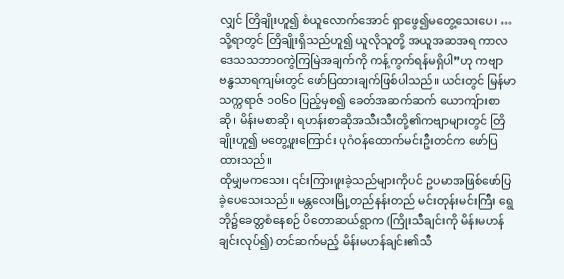လျှင် တြိချိုးဟူ၍ စံယူလောက်အောင် ရှာဖွေ၍မတွေ့သေးပေ၊ … သို့ရာတွင် တြိချိုးရှိသည်ဟူ၍ ယူလိုသူတို့ အယူအဆအရ ကာလဒေသသဘာဝကွဲကြမြဲအချက်ကို ကန့်ကွက်ရန်မရှိပါ”ဟု ကဗျာဗန္ဓသာရကျမ်းတွင် ဖော်ပြထားချက်ဖြစ်ပါသည်။ ယင်းတွင် မြန်မာသက္ကရာဇ် ၁ဝ၆ဝ ပြည့်မှစ၍ ခေတ်အဆက်ဆက် ယောကျ်ားစာဆို၊ မိန်းမစာဆို၊ ရဟန်းစာဆိုအသီးသီးတို့၏ကဗျာများတွင် တြိချိုးဟူ၍ မတွေ့ဖူးကြောင်း ပုဂံဝန်ထောက်မင်းဦးတင်က ဖော်ပြထားသည်။
ထိုမျှမကသေး၊ ၎င်းကြားဖူးခဲ့သည်များကိုပင် ဥပမာအဖြစ်ဖော်ပြခဲ့ပေသေးသည်။ မန္တလေးမြို့တည်နန်းတည် မင်းတုန်းမင်းကြီး ရွေဘို၌ခေတ္တစံနေစဉ် ပိတောဆယ်ရွာက (ကြိုးသီချင်းကို မိန်းမဟန်ချင်းလုပ်၍) တင်ဆက်မည့် မိန်းမဟန်ချင်း၏သီ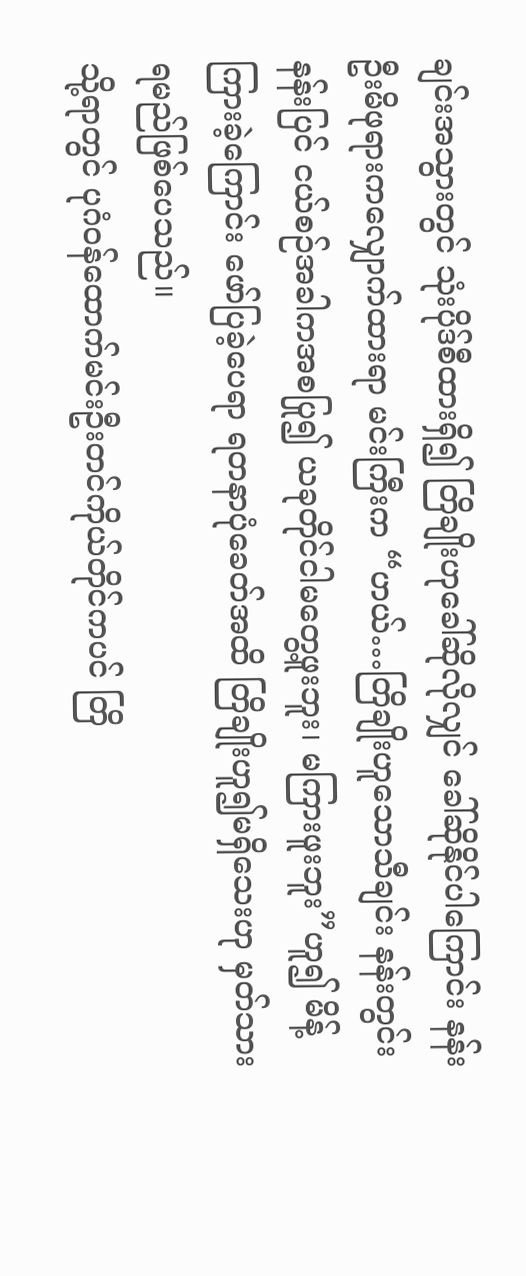ချင်းအသွားတွင် သုံးပိုဒ်စီထားရှိ၍ တြိချိုးဟုခေါ်ဆိုလိုလျှင် ခေါ်ဆိုနိုင်ပါကြောင်း နန်းဦးမိဖုရားကလျှောက်ထားရာ မင်းကြီးက “ဟယ်…တြိချိုးဟူသောသီချင်း နန်းတွင်းနန်းပြင် ငယ်စဉ်အခါကအစပြု၍ ယခုတိုင်ငါမတွေ့ဖူးဘူး၊ မကြားဖူးဘူး”ဟူ၍ မိန့်ကြားခဲ့ကြောင်း ဖော်ပြခဲ့ပေရာ ရတနာပုံခေတ်အထိ တြိချိုးဟူ၍မရှိသေးဟု မှတ်သားရမည်ဖြစ်ပေသည်။
သို့ရာတွင် ပုဂံဝန်ထောက်မင်းဦးတင်ကိုယ်တိုင်ကပင် တြိ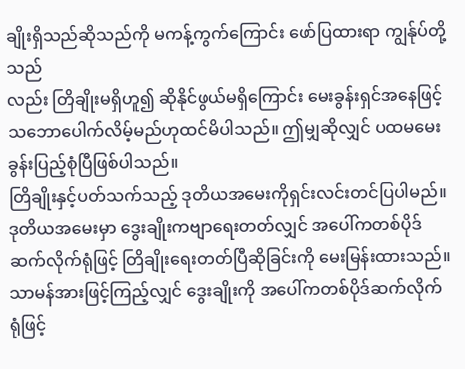ချိုးရှိသည်ဆိုသည်ကို မကန့်ကွက်ကြောင်း ဖော်ပြထားရာ ကျွန်ုပ်တို့သည်
လည်း တြိချိုးမရှိဟူ၍ ဆိုနိုင်ဖွယ်မရှိကြောင်း မေးခွန်းရှင်အနေဖြင့် သဘောပေါက်လိမ့်မည်ဟုထင်မိပါသည်။ ဤမျှဆိုလျှင် ပထမမေးခွန်းပြည့်စုံပြီဖြစ်ပါသည်။
တြိချိုးနှင့်ပတ်သက်သည့် ဒုတိယအမေးကိုရှင်းလင်းတင်ပြပါမည်။ ဒုတိယအမေးမှာ ဒွေးချိုးကဗျာရေးတတ်လျှင် အပေါ်ကတစ်ပိုဒ်ဆက်လိုက်ရုံဖြင့် တြိချိုးရေးတတ်ပြီဆိုခြင်းကို မေးမြန်းထားသည်။ သာမန်အားဖြင့်ကြည့်လျှင် ဒွေးချိုးကို အပေါ်ကတစ်ပိုဒ်ဆက်လိုက်ရုံဖြင့်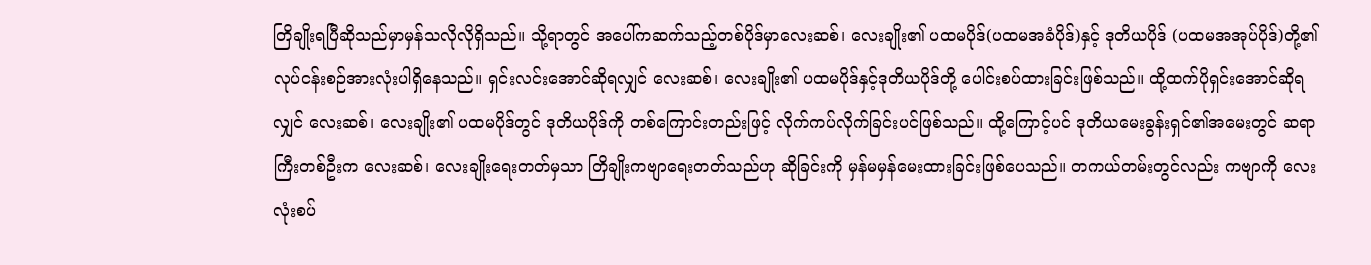တြိချိုးရပြီဆိုသည်မှာမှန်သလိုလိုရှိသည်။ သို့ရာတွင် အပေါ်ကဆက်သည့်တစ်ပိုဒ်မှာလေးဆစ်၊ လေးချိုး၏ ပထမပိုဒ်(ပထမအခံပိုဒ်)နှင့် ဒုတိယပိုဒ် (ပထမအအုပ်ပိုဒ်)တို့၏ လုပ်ငန်းစဉ်အားလုံးပါရှိနေသည်။ ရှင်းလင်းအောင်ဆိုရလျှင် လေးဆစ်၊ လေးချိုး၏ ပထမပိုဒ်နှင့်ဒုတိယပိုဒ်တို့ ပေါင်းစပ်ထားခြင်းဖြစ်သည်။ ထို့ထက်ပိုရှင်းအောင်ဆိုရလျှင် လေးဆစ်၊ လေးချိုး၏ ပထမပိုဒ်တွင် ဒုတိယပိုဒ်ကို တစ်ကြောင်းတည်းဖြင့် လိုက်ကပ်လိုက်ခြင်းပင်ဖြစ်သည်။ ထို့ကြောင့်ပင် ဒုတိယမေးခွန်းရှင်၏အမေးတွင် ဆရာကြီးတစ်ဦးက လေးဆစ်၊ လေးချိုးရေးတတ်မှသာ တြိချိုးကဗျာရေးတတ်သည်ဟု ဆိုခြင်းကို မှန်မမှန်မေးထားခြင်းဖြစ်ပေသည်။ တကယ်တမ်းတွင်လည်း ကဗျာကို လေးလုံးစပ်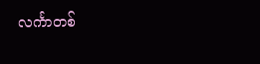လင်္ကာတစ်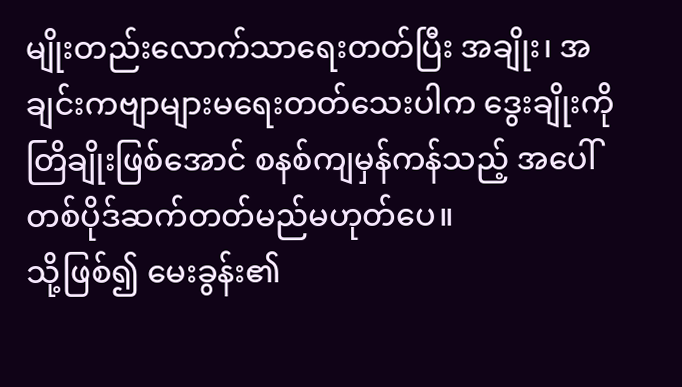မျိုးတည်းလောက်သာရေးတတ်ပြီး အချိုး၊ အချင်းကဗျာများမရေးတတ်သေးပါက ဒွေးချိုးကို တြိချိုးဖြစ်အောင် စနစ်ကျမှန်ကန်သည့် အပေါ်တစ်ပိုဒ်ဆက်တတ်မည်မဟုတ်ပေ။
သို့ဖြစ်၍ မေးခွန်း၏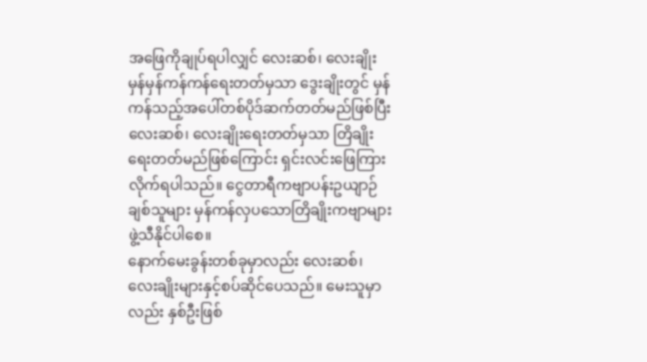အဖြေကိုချုပ်ရပါလျှင် လေးဆစ်၊ လေးချိုးမှန်မှန်ကန်ကန်ရေးတတ်မှသာ ဒွေးချိုးတွင် မှန်ကန်သည့်အပေါ်တစ်ပိုဒ်ဆက်တတ်မည်ဖြစ်ပြီး လေးဆစ်၊ လေးချိုးရေးတတ်မှသာ တြိချိုး ရေးတတ်မည်ဖြစ်ကြောင်း ရှင်းလင်းဖြေကြားလိုက်ရပါသည်။ ငွေတာရီကဗျာပန်းဥယျာဉ်ချစ်သူများ မှန်ကန်လှပသောတြိချိုးကဗျာများ ဖွဲ့သီနိုင်ပါစေ။
နောက်မေးခွန်းတစ်ခုမှာလည်း လေးဆစ်၊ လေးချိုးများနှင့်စပ်ဆိုင်ပေသည်။ မေးသူမှာလည်း နှစ်ဦးဖြစ်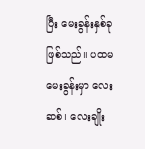ပြီး မေးခွန်းနှစ်ခုဖြစ်သည်။ ပထမမေးခွန်းမှာ လေးဆစ်၊ လေးချိုး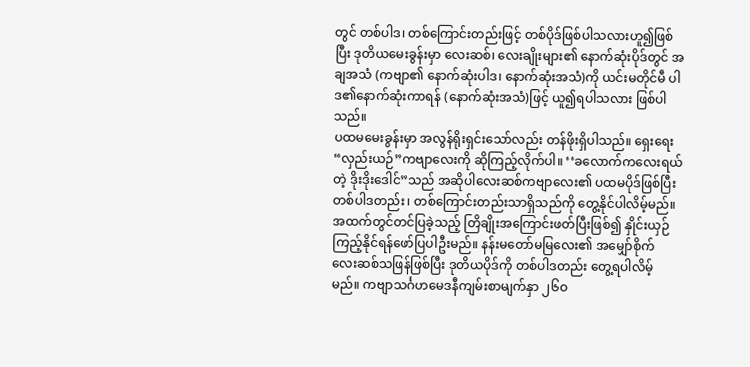တွင် တစ်ပါဒ၊ တစ်ကြောင်းတည်းဖြင့် တစ်ပိုဒ်ဖြစ်ပါသလားဟူ၍ဖြစ်ပြီး ဒုတိယမေးခွန်းမှာ လေးဆစ်၊ လေးချိုးများ၏ နောက်ဆုံးပိုဒ်တွင် အချအသံ (ကဗျာ၏ နောက်ဆုံးပါဒ၊ နောက်ဆုံးအသံ)ကို ယင်းမတိုင်မီ ပါဒ၏နောက်ဆုံးကာရန် (နောက်ဆုံးအသံ)ဖြင့် ယူ၍ရပါသလား ဖြစ်ပါသည်။
ပထမမေးခွန်းမှာ အလွန်ရိုးရှင်းသော်လည်း တန်ဖိုးရှိပါသည်။ ရှေးရေး “လှည်းယဉ်”ကဗျာလေးကို ဆိုကြည့်လိုက်ပါ။ ‘‘ခလောက်ကလေးရယ်တဲ့ ဒိုးဒိုးဒေါင်”သည် အဆိုပါလေးဆစ်ကဗျာလေး၏ ပထမပိုဒ်ဖြစ်ပြီး တစ်ပါဒတည်း၊ တစ်ကြောင်းတည်းသာရှိသည်ကို တွေ့နိုင်ပါလိမ့်မည်။ အထက်တွင်တင်ပြခဲ့သည့် တြိချိုးအကြောင်းဖတ်ပြီးဖြစ်၍ နှိုင်းယှဉ်ကြည့်နိုင်ရန်ဖော်ပြပါဦးမည်။ နန်းမတော်မမြလေး၏ အမျှော်စိုက် လေးဆစ်သဖြန်ဖြစ်ပြီး ဒုတိယပိုဒ်ကို တစ်ပါဒတည်း တွေ့ရပါလိမ့်မည်။ ကဗျာသင်္ဂဟမေဒနီကျမ်းစာမျက်နှာ ၂၆ဝ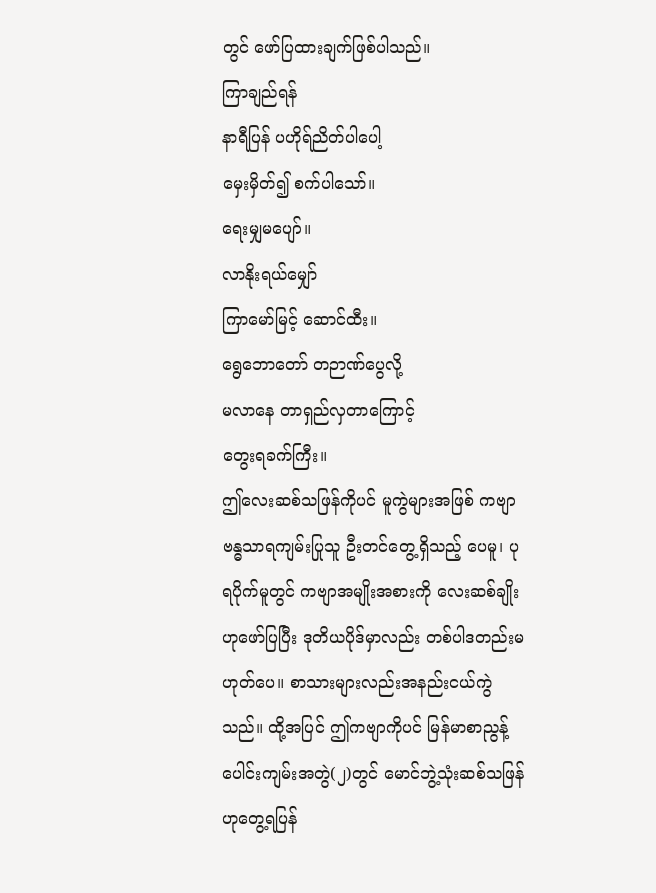တွင် ဖော်ပြထားချက်ဖြစ်ပါသည်။
ကြာချည်ရန်
နာရီပြန် ပဟိုရ်ညိတ်ပါပေါ့
မှေးမှိတ်၍ စက်ပါသော်။
ရေးမျှမပျော်။
လာနိုးရယ်မျှော်
ကြာမော်မြင့် ဆောင်ထီး။
ရွေဘောတော် တဉာဏ်ပွေလို့
မလာနေ တာရှည်လှတာကြောင့်
တွေးရခက်ကြီး။
ဤလေးဆစ်သဖြန်ကိုပင် မူကွဲများအဖြစ် ကဗျာဗန္ဓသာရကျမ်းပြုသူ ဦးတင်တွေ့ရှိသည့် ပေမူ၊ ပုရပိုက်မူတွင် ကဗျာအမျိုးအစားကို လေးဆစ်ချိုးဟုဖော်ပြပြီး ဒုတိယပိုဒ်မှာလည်း တစ်ပါဒတည်းမဟုတ်ပေ။ စာသားများလည်းအနည်းငယ်ကွဲသည်။ ထို့အပြင် ဤကဗျာကိုပင် မြန်မာစာညွန့်ပေါင်းကျမ်းအတွဲ(၂)တွင် မောင်ဘွဲ့သုံးဆစ်သဖြန်ဟုတွေ့ရပြန်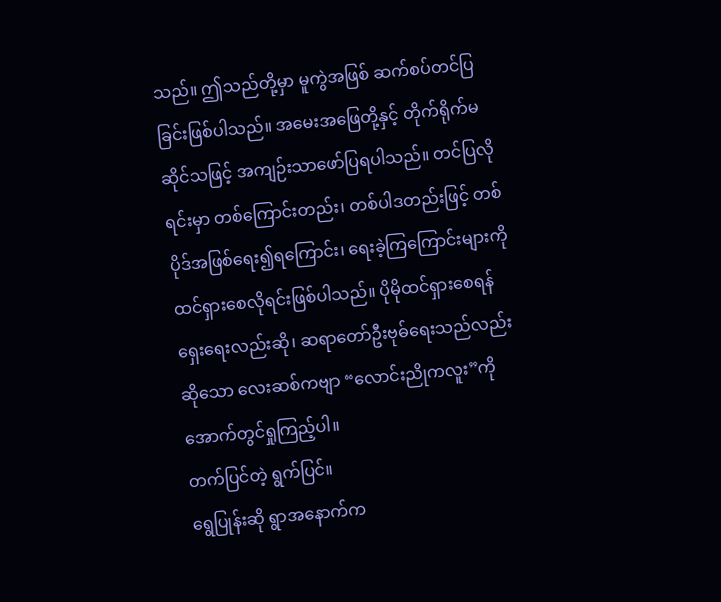သည်။ ဤသည်တို့မှာ မူကွဲအဖြစ် ဆက်စပ်တင်ပြခြင်းဖြစ်ပါသည်။ အမေးအဖြေတို့နှင့် တိုက်ရိုက်မဆိုင်သဖြင့် အကျဉ်းသာဖော်ပြရပါသည်။ တင်ပြလိုရင်းမှာ တစ်ကြောင်းတည်း၊ တစ်ပါဒတည်းဖြင့် တစ်ပိုဒ်အဖြစ်ရေး၍ရကြောင်း၊ ရေးခဲ့ကြကြောင်းများကို ထင်ရှားစေလိုရင်းဖြစ်ပါသည်။ ပိုမိုထင်ရှားစေရန် ရှေးရေးလည်းဆို၊ ဆရာတော်ဦးဗုဓ်ရေးသည်လည်းဆိုသော လေးဆစ်ကဗျာ “လောင်းညိုကလူး”ကို အောက်တွင်ရှုကြည့်ပါ။
တက်ပြင်တဲ့ ရွက်ပြင်။
ရွေပြုန်းဆို ရွာအနောက်က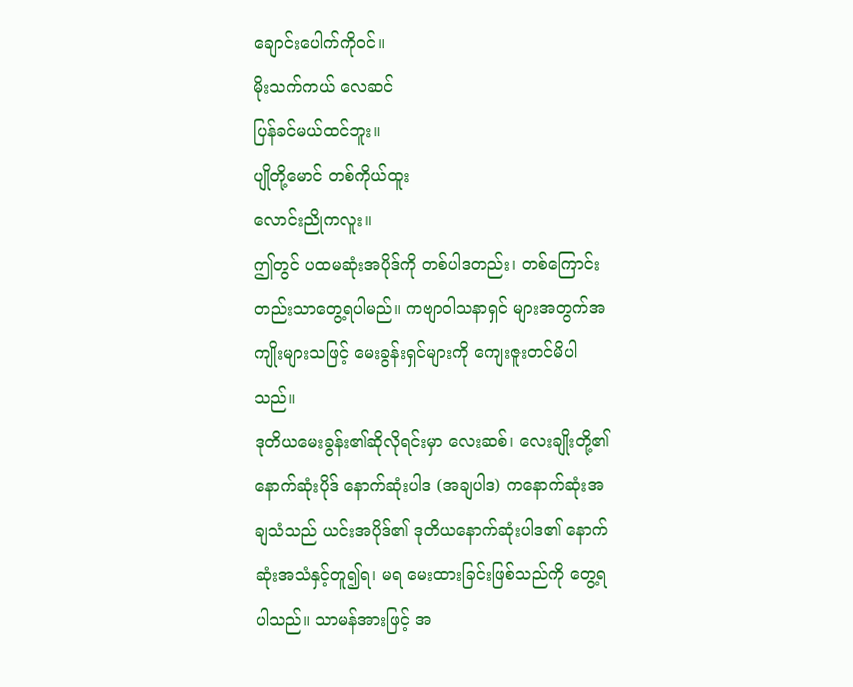ချောင်းပေါက်ကိုဝင်။
မိုးသက်ကယ် လေဆင်
ပြန်ခင်မယ်ထင်ဘူး။
ပျိုတို့မောင် တစ်ကိုယ်ထူး
လောင်းညိုကလူး။
ဤတွင် ပထမဆုံးအပိုဒ်ကို တစ်ပါဒတည်း၊ တစ်ကြောင်းတည်းသာတွေ့ရပါမည်။ ကဗျာဝါသနာရှင် များအတွက်အကျိုးများသဖြင့် မေးခွန်းရှင်များကို ကျေးဇူးတင်မိပါသည်။
ဒုတိယမေးခွန်း၏ဆိုလိုရင်းမှာ လေးဆစ်၊ လေးချိုးတို့၏ နောက်ဆုံးပိုဒ် နောက်ဆုံးပါဒ (အချပါဒ) ကနောက်ဆုံးအချသံသည် ယင်းအပိုဒ်၏ ဒုတိယနောက်ဆုံးပါဒ၏ နောက်ဆုံးအသံနှင့်တူ၍ရ၊ မရ မေးထားခြင်းဖြစ်သည်ကို တွေ့ရပါသည်။ သာမန်အားဖြင့် အ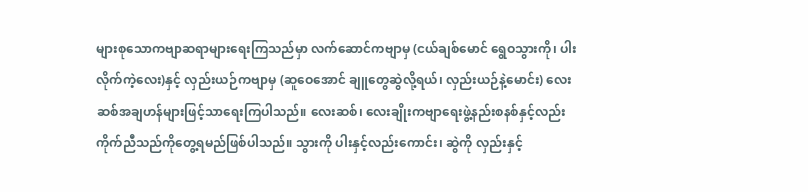များစုသောကဗျာဆရာများရေးကြသည်မှာ လက်ဆောင်ကဗျာမှ (ငယ်ချစ်မောင် ရွေဝသွားကို၊ ပါးလိုက်ကဲ့လေး)နှင့် လှည်းယဉ်ကဗျာမှ (ဆူဝေအောင် ချူတွေဆွဲလို့ရယ်၊ လှည်းယဉ်နဲ့မောင်း) လေးဆစ်အချဟန်များဖြင့်သာရေးကြပါသည်။ လေးဆစ်၊ လေးချိုးကဗျာရေးဖွဲ့နည်းစနစ်နှင့်လည်း ကိုက်ညီသည်ကိုတွေ့ရမည်ဖြစ်ပါသည်။ သွားကို ပါးနှင့်လည်းကောင်း၊ ဆွဲကို လှည်းနှင့်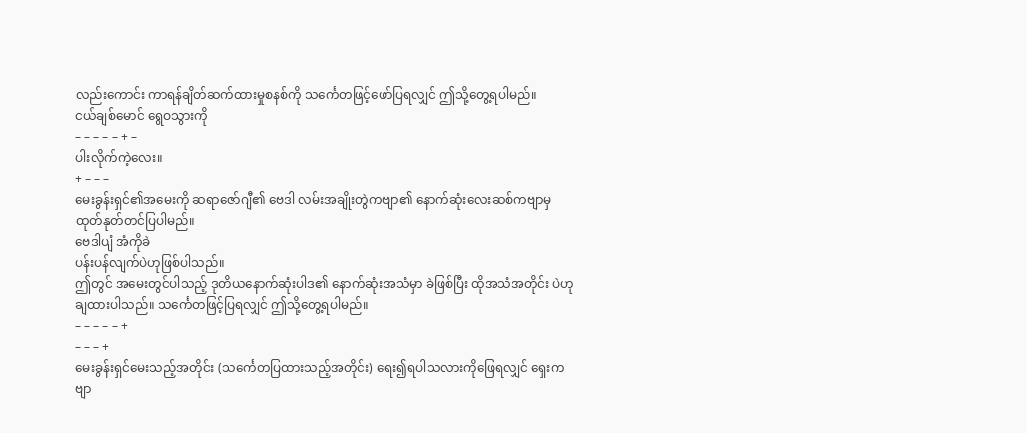လည်းကောင်း ကာရန်ချိတ်ဆက်ထားမှုစနစ်ကို သင်္ကေတဖြင့်ဖော်ပြရလျှင် ဤသို့တွေ့ရပါမည်။
ငယ်ချစ်မောင် ရွေဝသွားကို
– – – – – + –
ပါးလိုက်ကဲ့လေး။
+ – – –
မေးခွန်းရှင်၏အမေးကို ဆရာဇော်ဂျီ၏ ဗေဒါ လမ်းအချိုးတွဲကဗျာ၏ နောက်ဆုံးလေးဆစ်ကဗျာမှ ထုတ်နုတ်တင်ပြပါမည်။
ဗေဒါပျံ အံကိုခဲ
ပန်းပန်လျက်ပဲဟုဖြစ်ပါသည်။
ဤတွင် အမေးတွင်ပါသည့် ဒုတိယနောက်ဆုံးပါဒ၏ နောက်ဆုံးအသံမှာ ခဲဖြစ်ပြီး ထိုအသံအတိုင်း ပဲဟုချထားပါသည်။ သင်္ကေတဖြင့်ပြရလျှင် ဤသို့တွေ့ရပါမည်။
– – – – – +
– – – +
မေးခွန်းရှင်မေးသည့်အတိုင်း (သင်္ကေတပြထားသည့်အတိုင်း) ရေး၍ရပါသလားကိုဖြေရလျှင် ရှေးကဗျာ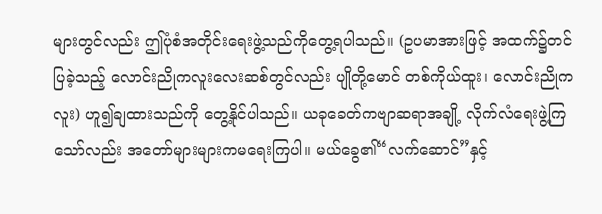များတွင်လည်း ဤပုံစံအတိုင်းရေးဖွဲ့သည်ကိုတွေ့ရပါသည်။ (ဥပမာအားဖြင့် အထက်၌တင်ပြခဲ့သည့် လောင်းညိုကလူးလေးဆစ်တွင်လည်း ပျိုတို့မောင် တစ်ကိုယ်ထူး၊ လောင်းညိုကလူး) ဟူ၍ချထားသည်ကို တွေ့နိုင်ပါသည်။ ယခုခေတ်ကဗျာဆရာအချို့ လိုက်လံရေးဖွဲ့ကြသော်လည်း အတော်များများကမရေးကြပါ။ မယ်ခွေ၏“လက်ဆောင်”နှင့်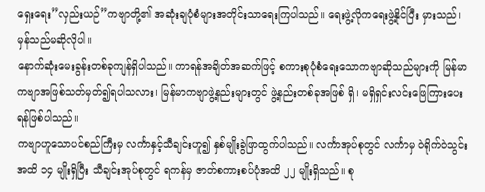ရှေးရေး”လှည်းယဉ်”ကဗျာတို့၏ အဆုံးချပုံစံများအတိုင်းသာရေးကြပါသည်။ ရေးဖွဲ့လိုကရေးဖွဲ့နိုင်ပြီး မှားသည်၊ မှန်သည်မဆိုလိုပါ။
နောက်ဆုံးမေးခွန်းတစ်ခုကျန်ရှိပါသည်။ ကာရန်အချိတ်အဆက်ဖြင့် စကားစုပုံစံရေးသောကဗျာဆိုသည်များကို မြန်မာကဗျာအဖြစ်သတ်မှတ်၍ရပါသလား၊ မြန်မာကဗျာဖွဲ့နည်းများတွင် ဖွဲ့နည်းတစ်ခုအဖြစ် ရှိ၊ မရှိရှင်းလင်းဖြေကြားပေးရန်ဖြစ်ပါသည်။
ကဗျာဟူသောပင်စည်ကြီးမှ လင်္ကာနှင့်သီချင်းဟူ၍ နှစ်မျိုးခွဲဖြာထွက်ပါသည်။ လင်္ကာအုပ်စုတွင် လင်္ကာမှ ဝဲရိုက်ဝဲသွင်းအထိ ၁၄ မျိုးရှိပြီး သီချင်းအုပ်စုတွင် ရကန်မှ ဇာတ်စကားစပ်ပုံအထိ ၂၂ မျိုးရှိသည်။ စု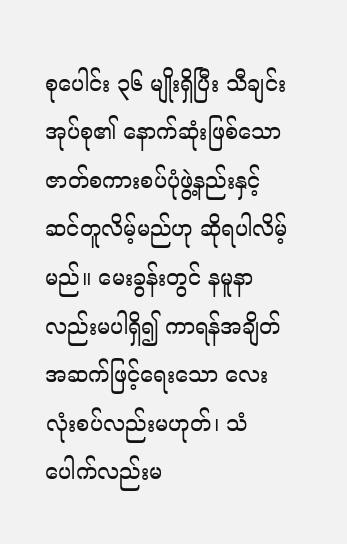စုပေါင်း ၃၆ မျိုးရှိပြီး သီချင်းအုပ်စု၏ နောက်ဆုံးဖြစ်သော ဇာတ်စကားစပ်ပုံဖွဲ့နည်းနှင့် ဆင်တူလိမ့်မည်ဟု ဆိုရပါလိမ့်မည်။ မေးခွန်းတွင် နမူနာလည်းမပါရှိ၍ ကာရန်အချိတ်အဆက်ဖြင့်ရေးသော လေးလုံးစပ်လည်းမဟုတ်၊ သံပေါက်လည်းမ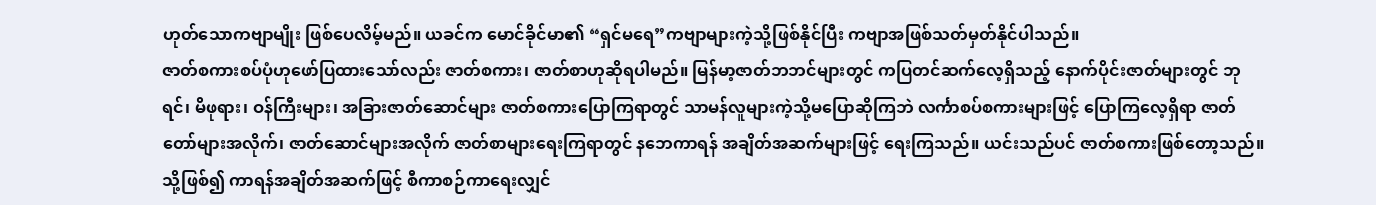ဟုတ်သောကဗျာမျိုး ဖြစ်ပေလိမ့်မည်။ ယခင်က မောင်ခိုင်မာ၏ “ရှင်မရေ”ကဗျာများကဲ့သို့ဖြစ်နိုင်ပြီး ကဗျာအဖြစ်သတ်မှတ်နိုင်ပါသည်။
ဇာတ်စကားစပ်ပုံဟုဖော်ပြထားသော်လည်း ဇာတ်စကား၊ ဇာတ်စာဟုဆိုရပါမည်။ မြန်မာ့ဇာတ်ဘဘင်များတွင် ကပြတင်ဆက်လေ့ရှိသည့် နောက်ပိုင်းဇာတ်များတွင် ဘုရင်၊ မိဖုရား၊ ဝန်ကြီးများ၊ အခြားဇာတ်ဆောင်များ ဇာတ်စကားပြောကြရာတွင် သာမန်လူများကဲ့သို့မပြောဆိုကြဘဲ လင်္ကာစပ်စကားများဖြင့် ပြောကြလေ့ရှိရာ ဇာတ်တော်များအလိုက်၊ ဇာတ်ဆောင်များအလိုက် ဇာတ်စာများရေးကြရာတွင် နဘေကာရန် အချိတ်အဆက်များဖြင့် ရေးကြသည်။ ယင်းသည်ပင် ဇာတ်စကားဖြစ်တော့သည်။ သို့ဖြစ်၍ ကာရန်အချိတ်အဆက်ဖြင့် စီကာစဉ်ကာရေးလျှင်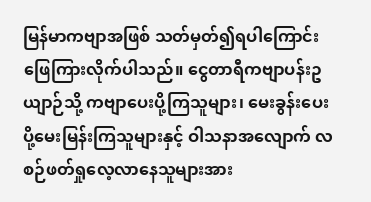မြန်မာကဗျာအဖြစ် သတ်မှတ်၍ရပါကြောင်း ဖြေကြားလိုက်ပါသည်။ ငွေတာရီကဗျာပန်းဥယျာဉ်သို့ ကဗျာပေးပို့ကြသူများ၊ မေးခွန်းပေးပို့မေးမြန်းကြသူများနှင့် ဝါသနာအလျောက် လစဉ်ဖတ်ရှုလေ့လာနေသူများအား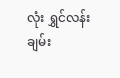လုံး ရွှင်လန်းချမ်း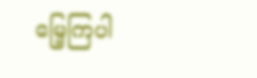မြေ့ကြပါ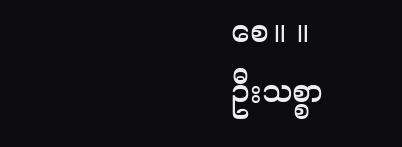စေ။ ။
ဦးသစ္စာ